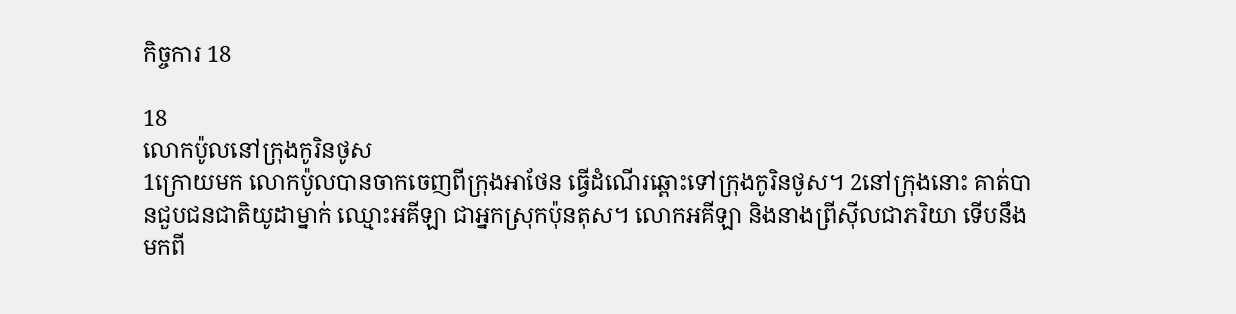កិច្ចការ 18

18
លោកប៉ូលនៅក្រុងកូរិន‌ថូស
1ក្រោយមក លោកប៉ូលបានចាកចេញពីក្រុងអាថែន ធ្វើដំណើរឆ្ពោះទៅក្រុងកូរិន‌ថូស។ 2នៅក្រុងនោះ គាត់បានជួបជន‌ជាតិយូដាម្នាក់ ឈ្មោះអគីឡា ជាអ្នកស្រុកប៉ុនតុស។ លោកអគីឡា និងនាងព្រីស៊ីលជាភរិយា ទើបនឹងមកពី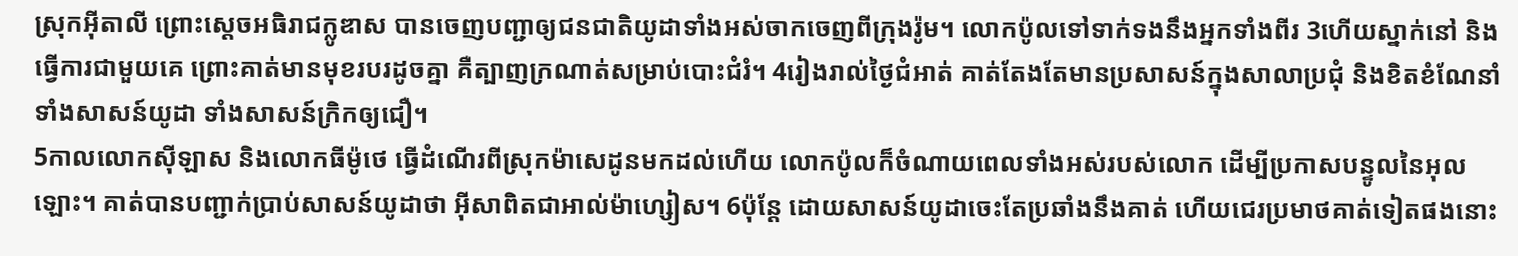ស្រុកអ៊ីតាលី ព្រោះស្តេចអធិ‌រាជក្លូឌាស បានចេញបញ្ជាឲ្យជន‌ជាតិយូដាទាំងអស់ចាកចេញពីក្រុងរ៉ូម។ លោកប៉ូលទៅទាក់‌ទងនឹងអ្នកទាំងពីរ 3ហើយស្នាក់នៅ និងធ្វើការជាមួយគេ ព្រោះគាត់មានមុខរបរដូចគ្នា គឺត្បាញក្រណាត់សម្រាប់បោះជំរំ។ 4រៀងរាល់ថ្ងៃជំអាត់ គាត់តែងតែមានប្រសាសន៍ក្នុងសាលាប្រជុំ និងខិត‌ខំណែ‌នាំ ទាំងសាសន៍យូដា ទាំងសាសន៍ក្រិកឲ្យជឿ។
5កាលលោកស៊ីឡាស និងលោកធីម៉ូ‌ថេ ធ្វើដំណើរពីស្រុកម៉ាសេដូនមកដល់ហើយ លោកប៉ូលក៏ចំណាយពេលទាំងអស់របស់លោក ដើម្បីប្រកាសបន្ទូលនៃអុលឡោះ។ គាត់បានបញ្ជាក់ប្រាប់សាសន៍យូដាថា អ៊ីសាពិតជាអាល់ម៉ា‌ហ្សៀស។ 6ប៉ុន្ដែ ដោយសាសន៍យូដាចេះតែប្រឆាំងនឹងគាត់ ហើយជេរប្រមាថគាត់ទៀតផងនោះ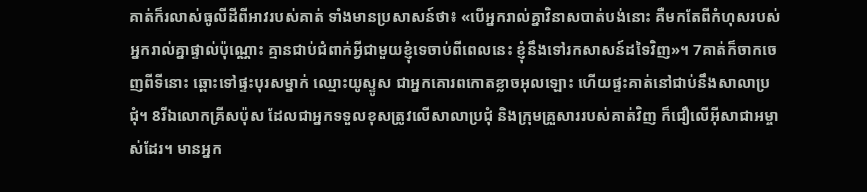គាត់ក៏រលាស់ធូលីដីពីអាវរបស់គាត់ ទាំងមានប្រសាសន៍ថា៖ «បើអ្នករាល់គ្នាវិនាសបាត់បង់នោះ គឺមកតែពីកំហុសរបស់អ្នករាល់គ្នាផ្ទាល់ប៉ុណ្ណោះ គ្មានជាប់ជំពាក់អ្វីជាមួយខ្ញុំទេចាប់ពីពេលនេះ ខ្ញុំនឹងទៅរកសាសន៍ដទៃវិញ»។ 7គាត់ក៏ចាកចេញពីទីនោះ ឆ្ពោះទៅផ្ទះបុរសម្នាក់ ឈ្មោះយូស្ទូស ជាអ្នកគោរពកោតខ្លាចអុលឡោះ ហើយផ្ទះគាត់នៅជាប់នឹងសាលាប្រជុំ។ 8រីឯលោកគ្រីសប៉ុស ដែលជាអ្នកទទួលខុសត្រូវលើសាលាប្រជុំ និងក្រុមគ្រួសាររបស់គាត់វិញ ក៏ជឿលើអ៊ីសា‌ជាអម្ចាស់ដែរ។ មានអ្នក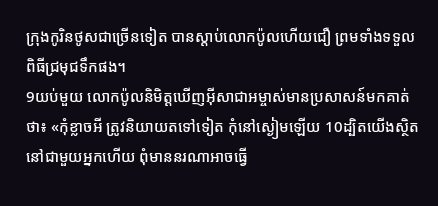ក្រុងកូរិន‌ថូសជាច្រើនទៀត បានស្ដាប់លោកប៉ូលហើយជឿ ព្រមទាំងទទួលពិធីជ្រមុជទឹកផង។
9យប់មួយ លោកប៉ូលនិមិត្ដឃើញអ៊ីសា‌ជាអម្ចាស់មានប្រសាសន៍មកគាត់ថា៖ «កុំខ្លាចអី ត្រូវនិយាយតទៅទៀត កុំនៅស្ងៀមឡើយ 10ដ្បិតយើងស្ថិតនៅជាមួយអ្នកហើយ ពុំមាននរណាអាចធ្វើ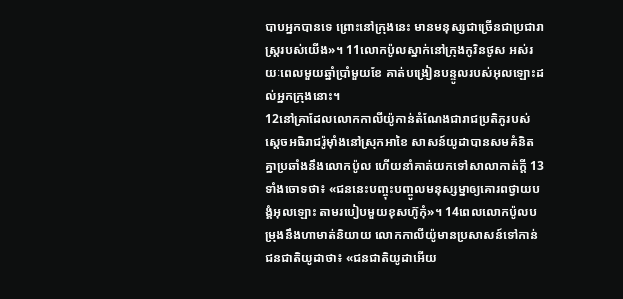បាបអ្នកបានទេ ព្រោះនៅក្រុងនេះ មានមនុស្សជាច្រើនជាប្រជា‌រាស្ដ្ររបស់យើង»។ 11លោកប៉ូលស្នាក់នៅក្រុងកូរិន‌ថូស អស់រយៈពេលមួយឆ្នាំប្រាំមួយខែ គាត់បង្រៀនបន្ទូលរបស់អុលឡោះដល់អ្នកក្រុងនោះ។
12នៅគ្រាដែលលោកកាលី‌យ៉ូកាន់តំណែងជារាជប្រតិ‌ភូរបស់ស្តេចអធិ‌រាជរ៉ូម៉ាំងនៅស្រុកអាខៃ សាសន៍យូដាបានសមគំនិតគ្នាប្រឆាំងនឹងលោកប៉ូល ហើយនាំគាត់យកទៅសាលាកាត់ក្ដី 13ទាំងចោទថា៖ «ជននេះបញ្ចុះ‌បញ្ចូលមនុស្ស‌ម្នាឲ្យគោរពថ្វាយ‌បង្គំអុលឡោះ តាមរបៀបមួយខុសហ៊ូកុំ»។ 14ពេលលោកប៉ូលបម្រុងនឹងហាមាត់និយាយ លោកកាលី‌យ៉ូមានប្រសាសន៍ទៅកាន់ជន‌ជាតិយូដាថា៖ «ជន‌ជាតិយូដាអើយ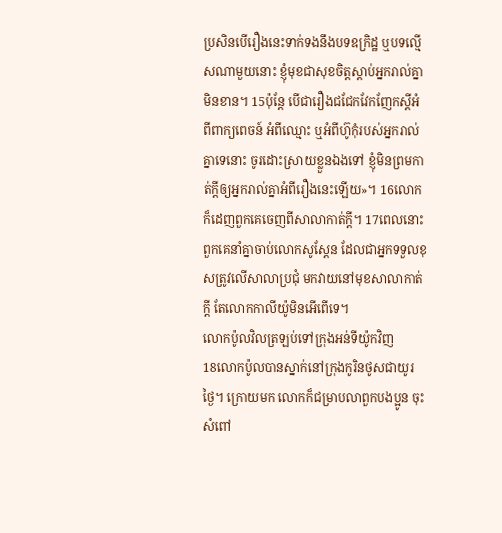ប្រសិនបើរឿងនេះទាក់‌ទងនឹងបទ‌ឧក្រិដ្ឋ ឬបទល្មើសណាមួយនោះ ខ្ញុំមុខជាសុខចិត្ដស្ដាប់អ្នករាល់គ្នាមិនខាន។ 15ប៉ុន្ដែ បើជារឿងជជែកវែកញែកស្ដីអំពីពាក្យ‌ពេចន៍ អំពីឈ្មោះ ឬអំពីហ៊ូកុំរបស់អ្នករាល់គ្នាទេនោះ ចូរដោះស្រាយខ្លួនឯងទៅ ខ្ញុំមិនព្រមកាត់ក្ដីឲ្យអ្នករាល់គ្នាអំពីរឿងនេះឡើយ»។ 16លោកក៏ដេញពួកគេចេញពីសាលាកាត់ក្ដី។ 17ពេលនោះ ពួកគេនាំគ្នាចាប់លោកសូស្ដែន ដែលជាអ្នកទទួលខុសត្រូវលើសាលាប្រជុំ មកវាយនៅមុខសាលាកាត់ក្ដី តែលោកកាលី‌យ៉ូមិនអើពើទេ។
លោកប៉ូលវិលត្រឡប់ទៅក្រុងអន់‌ទី‌យ៉ូកវិញ
18លោកប៉ូលបានស្នាក់នៅក្រុងកូរិន‌ថូសជាយូរថ្ងៃ។ ក្រោយមក លោកក៏ជម្រាបលាពួកបងប្អូន ចុះសំពៅ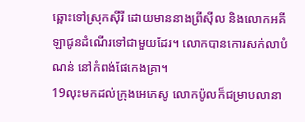ឆ្ពោះទៅស្រុកស៊ីរី ដោយមាននាងព្រីស៊ីល និងលោកអគីឡាជូនដំណើរទៅជាមួយដែរ។ លោកបានកោរសក់លាបំណន់ នៅកំពង់ផែកេងគ្រា។
19លុះមកដល់ក្រុងអេភេ‌សូ លោកប៉ូលក៏ជម្រាបលានា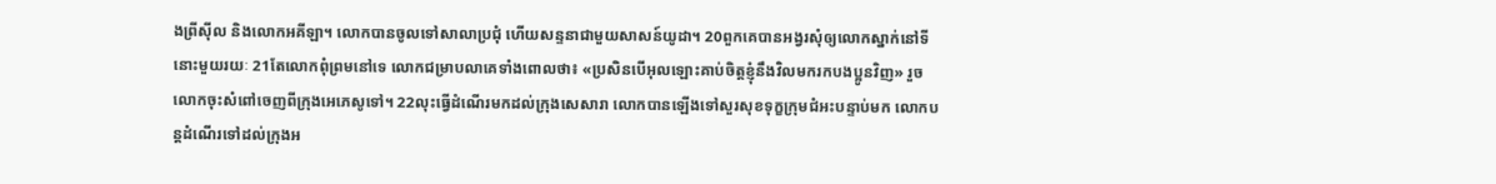ងព្រីស៊ីល និងលោកអគីឡា។ លោកបានចូលទៅសាលាប្រជុំ ហើយសន្ទនាជាមួយសាសន៍យូដា។ 20ពួកគេបានអង្វរសុំឲ្យលោកស្នាក់នៅទីនោះមួយរយៈ 21តែលោកពុំព្រមនៅទេ លោកជម្រាបលាគេទាំងពោលថា៖ «ប្រសិនបើអុលឡោះគាប់ចិត្តខ្ញុំនឹងវិលមករកបងប្អូនវិញ» រួចលោកចុះសំពៅចេញពីក្រុងអេភេ‌សូទៅ។ 22លុះធ្វើដំណើរមកដល់ក្រុងសេសា‌រា លោកបានឡើងទៅសួរសុខទុក្ខក្រុម‌ជំអះបន្ទាប់មក លោកបន្ដដំណើរទៅដល់ក្រុងអ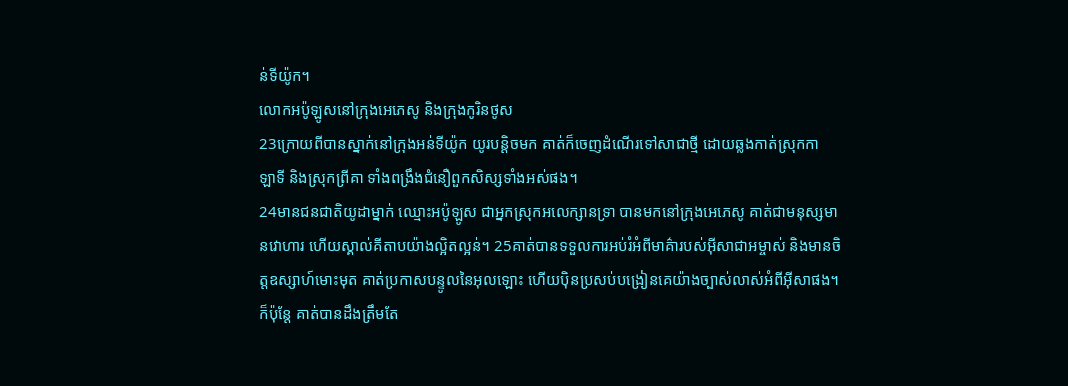ន់‌ទី‌យ៉ូក។
លោកអប៉ូ‌ឡូសនៅក្រុងអេភេ‌សូ និងក្រុងកូរិន‌ថូស
23ក្រោយពីបានស្នាក់នៅក្រុងអន់‌ទី‌យ៉ូក យូរបន្ដិចមក គាត់ក៏ចេញដំណើរទៅសាជាថ្មី ដោយឆ្លងកាត់ស្រុកកាឡា‌ទី និងស្រុកព្រីគា ទាំងពង្រឹងជំនឿពួកសិស្សទាំងអស់ផង។
24មានជន‌ជាតិយូដាម្នាក់ ឈ្មោះអប៉ូ‌ឡូស ជាអ្នកស្រុកអលេក្សានទ្រា បានមកនៅក្រុងអេភេ‌សូ គាត់ជាមនុស្សមានវោហារ ហើយស្គាល់គីតាបយ៉ាងល្អិត‌ល្អន់។ 25គាត់បានទទួលការអប់រំអំពីមាគ៌ារបស់អ៊ីសា‌ជាអម្ចាស់ និងមានចិត្ដឧស្សាហ៍មោះ‌មុត គាត់ប្រកាសបន្ទូលនៃអុលឡោះ ហើយប៉ិន‌ប្រសប់បង្រៀនគេយ៉ាងច្បាស់លាស់អំពីអ៊ីសាផង។ ក៏ប៉ុន្ដែ គាត់បានដឹងត្រឹមតែ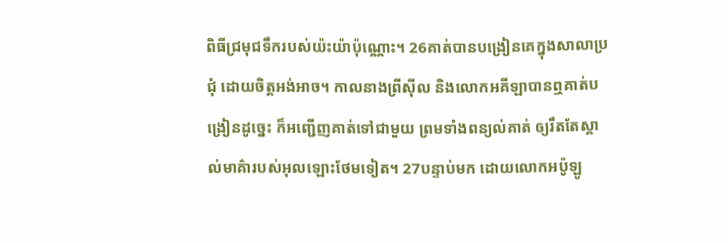ពិធីជ្រមុជទឹករបស់យ៉ះយ៉ាប៉ុណ្ណោះ។ 26គាត់បានបង្រៀនគេក្នុងសាលាប្រជុំ ដោយចិត្ដអង់‌អាច។ កាលនាងព្រីស៊ីល និងលោកអគីឡាបានឮគាត់បង្រៀនដូច្នេះ ក៏អញ្ជើញគាត់ទៅជាមួយ ព្រមទាំងពន្យល់គាត់ ឲ្យរឹតតែស្គាល់មាគ៌ារបស់អុលឡោះថែមទៀត។ 27បន្ទាប់មក ដោយលោកអប៉ូ‌ឡូ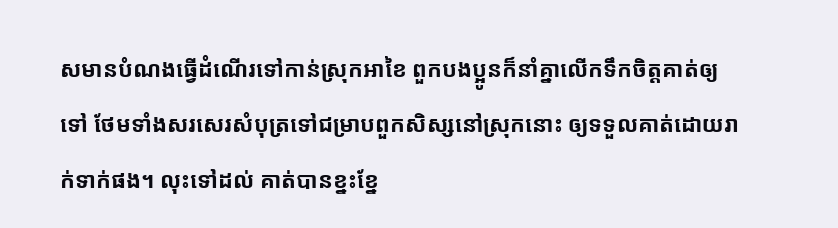សមានបំណងធ្វើដំណើរទៅកាន់ស្រុកអាខៃ ពួកបងប្អូនក៏នាំគ្នាលើកទឹកចិត្ដគាត់ឲ្យទៅ ថែមទាំងសរសេរសំបុត្រទៅជម្រាបពួកសិស្សនៅស្រុកនោះ ឲ្យទទួលគាត់ដោយរាក់ទាក់ផង។ លុះទៅដល់ គាត់បានខ្នះ‌ខ្នែ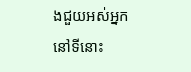ងជួយអស់អ្នកនៅទីនោះ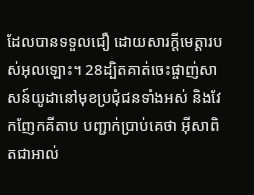ដែលបានទទួលជឿ ដោយ‌សារក្តីមេត្តារបស់អុលឡោះ។ 28ដ្បិតគាត់ចេះផ្ចាញ់សាសន៍យូដានៅមុខប្រជុំជនទាំងអស់ និងវែកញែកគីតាប បញ្ជាក់ប្រាប់គេថា អ៊ីសាពិតជាអាល់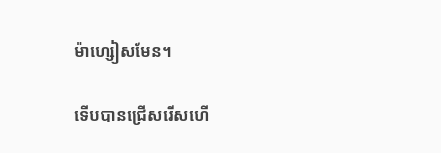ម៉ា‌ហ្សៀសមែន។

ទើបបានជ្រើសរើសហើ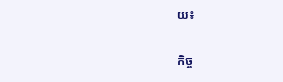យ៖

កិច្ច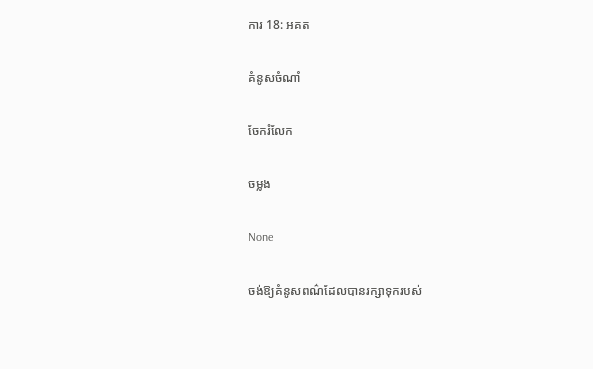ការ 18: អគត

គំនូសចំណាំ

ចែករំលែក

ចម្លង

None

ចង់ឱ្យគំនូសពណ៌ដែលបានរក្សាទុករបស់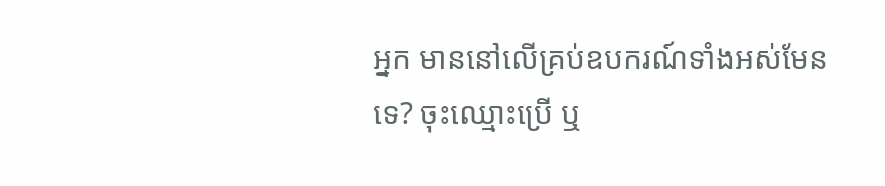អ្នក មាននៅលើគ្រប់ឧបករណ៍ទាំងអស់មែនទេ? ចុះឈ្មោះប្រើ ឬ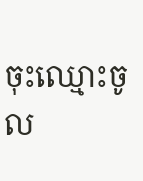ចុះឈ្មោះចូល